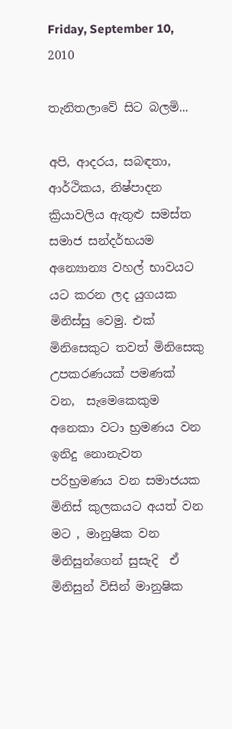Friday, September 10, 2010

තැනිතලාවේ සිට බලමි...

අපි, ආදරය, සබඳතා, ආර්ථිකය, නිෂ්පාදන ක්‍රියාවලිය ඇතුළු සමස්ත සමාජ සන්දර්භයම අන්‍යොන්‍ය වහල් භාවයට යට කරන ලද යුගයක මිනිස්සු වෙමු. එක් මිනිසෙකුට තවත් මිනිසෙකු උපකරණයක් පමණක් වන,  සැමෙකෙකුම අනෙකා වටා භ්‍රමණය වන ඉනිදු නොනැවත පරිභ්‍රමණය වන සමාජයක මිනිස් කුලකයට අයත් වන මට , මානුෂික වන මිනිසුන්ගෙන් සුසැදි  ඒ මිනිසුන් විසින් මානුෂික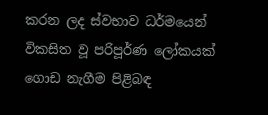කරන ලද ස්වභාව ධර්මයෙන් විකසිත වූ පරිපූර්ණ ලෝකයක් ගොඩ නැගීම පිළිබඳ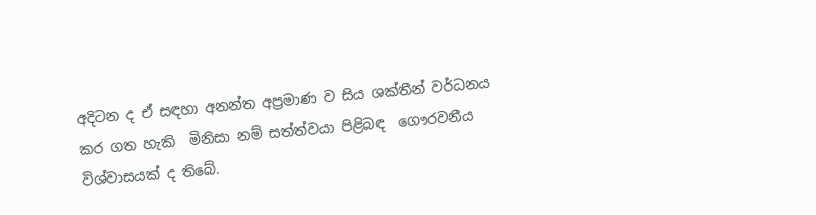අදිටන ද ඒ සඳහා අනන්ත අප්‍රමාණ ව සිය ශක්තීන් වර්ධනය කර ගත හැකි  මිනිසා නම් සත්ත්වයා පිළිබඳ  ගෞරවනීය විශ්වාසයක් ද තිබේ.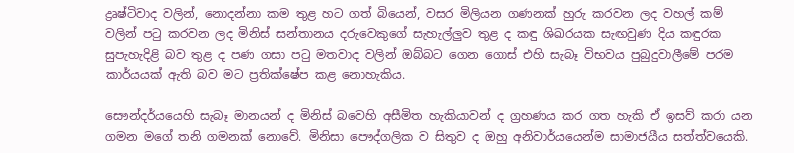ද්‍රෘෂ්ටිවාද වලින්, නොදන්නා කම තුළ හට ගත් බියෙන්, වසර මිලියන ගණනක් හුරු කරවන ලද වහල් කම් වලින් පටු කරවන ලද මිනිස් සන්තානය දරුවෙකුගේ සැහැල්ලුව තුළ ද කඳු ශිඛරයක සැඟවුණ දිය කඳුරක සුපැහැදිළි බව තුළ ද පණ ගසා පටු මතවාද වලින් ඔබ්බට ‍ගෙන ගොස් එහි සැබෑ විභවය පුබුදුවාලීමේ පරම කාර්යයක් ඇති බව මට ප්‍රතික්ෂේප කළ නොහැකිය.

සෞන්දර්යයෙහි සැබෑ මානයන් ද මිනිස් බවෙහි අසීමිත හැකියාවන් ද ග්‍රහණය කර ගත හැකි ඒ ඉසව් කරා යන ගමන මගේ තනි ගමනක් නොවේ. මිනිසා පෞද්ගලික ව සිතුව ද ඔහු අනිවාර්යයෙන්ම සාමාජයීය සත්ත්වයෙකි.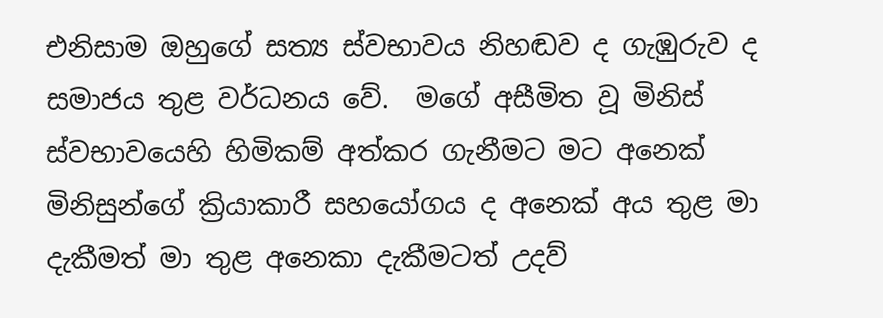එනිසාම ඔහුගේ සත්‍ය ස්වභාවය නිහඬව ද ගැඹුරුව ද සමාජය තුළ වර්ධනය වේ.  මගේ අසීමිත වූ මිනිස් ස්වභාවයෙහි හිමිකම් අත්කර ගැනීමට මට අනෙක් මිනිසුන්ගේ ක්‍රියාකාරී සහයෝගය ද අනෙක් අය තුළ මා දැකීමත් මා තුළ අනෙකා දැකීමටත් උදව්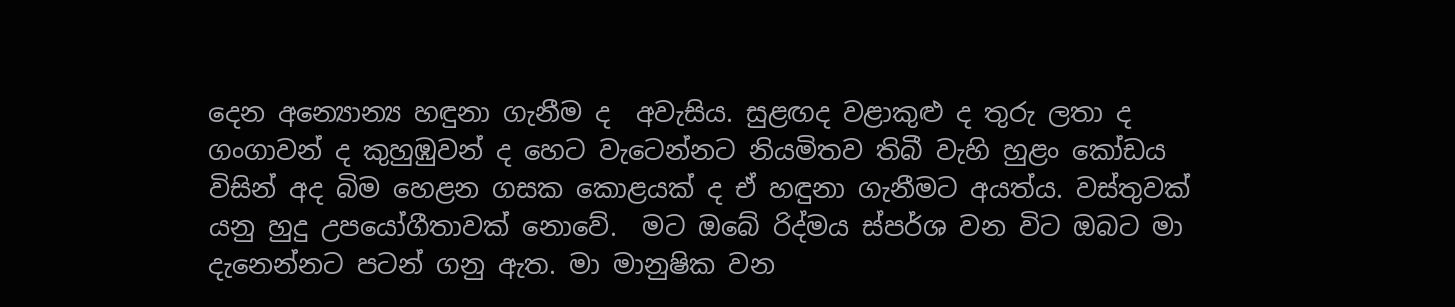දෙන අන්‍යොන්‍ය හඳුනා ගැනීම ද  අවැසිය. සුළඟද වළාකුළු ද තුරු ලතා ද ගංගාවන් ද කුහුඹුවන් ද හෙට වැටෙන්නට නියමිතව තිබී වැහි හුළං කෝඩය විසින් අද බිම හෙළන ගසක කොළයක් ද ඒ හඳුනා ගැනීමට අයත්ය. වස්තුවක් යනු හුදු උපයෝගීතාවක් නොවේ.  මට ඔබේ රිද්මය ස්පර්ශ වන විට ඔබට මා දැනෙන්නට පටන් ගනු ඇත. මා මානුෂික වන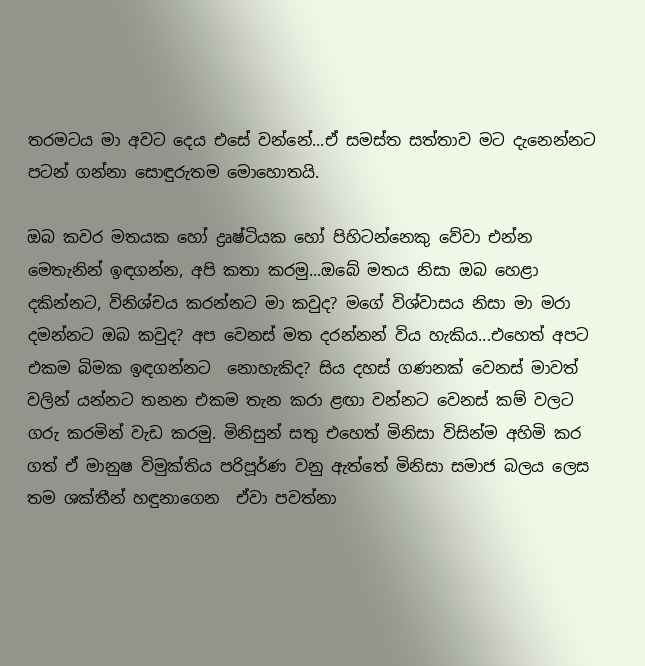තරමටය මා අවට දෙය එසේ වන්නේ...ඒ සමස්ත සත්තාව මට දැනෙන්නට පටන් ගන්නා සොඳුරුතම මොහොතයි.

ඔබ කවර මතයක හෝ ද්‍රෘෂ්ටියක හෝ පිහිටන්නෙකු වේවා එන්න මෙතැනින් ඉඳගන්න, අපි කතා කරමු...ඔබේ මතය නිසා ඔබ හෙළා දකින්නට, විනිශ්චය කරන්නට මා කවුද? මගේ විශ්වාසය නිසා මා මරා දමන්නට ඔබ කවුද? අප වෙනස් මත දරන්නන් විය හැකිය...එහෙත් අපට එකම බිමක ඉඳගන්නට  නොහැකිද? සිය දහස් ගණනක් වෙනස් මාවත් වලින් යන්නට තනන එකම තැන කරා ළඟා වන්නට වෙනස් කම් වලට ගරු කරමින් වැඩ කරමු. මිනිසුන් සතු එහෙත් මිනිසා විසින්ම අහිමි කර ගත් ඒ මානුෂ විමුක්තිය පරිපූර්ණ වනු ඇත්තේ මිනිසා සමාජ බලය ලෙස තම ශක්තීන් හඳුනාගෙන  ඒවා පවත්නා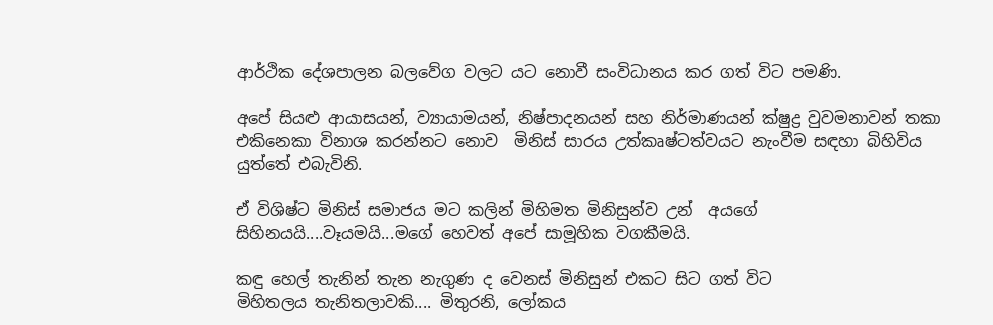ආර්ථික දේශපාලන බලවේග වලට යට නොවී සංවිධානය කර ගත් විට පමණි.

අපේ සියළු ආයාසයන්, ව්‍යායාමයන්, නිෂ්පාදනයන් සහ නිර්මාණයන් ක්ෂුද්‍ර වුවමනාවන් තකා එකිනෙකා විනාශ කරන්නට නොව  මිනිස් සාරය උත්කෘෂ්ටත්වයට නැංවීම සඳහා බිහිවිය යුත්තේ එබැවිනි.

ඒ විශිෂ්ට මිනිස් සමාජය මට කලින් මිහිමත මිනිසුන්ව උන්  අයගේ සිහිනයයි....වෑයමයි...මගේ හෙවත් අපේ සාමූහික වගකීමයි.

කඳු හෙල් තැනින් තැන නැගුණ ද වෙනස් මිනිසුන් එකට සිට ගත් විට මිහිතලය ‍තැනිතලාවකි.... මිතුරනි, ලෝකය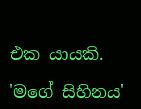එක යායකි.

'මගේ සිහිනය'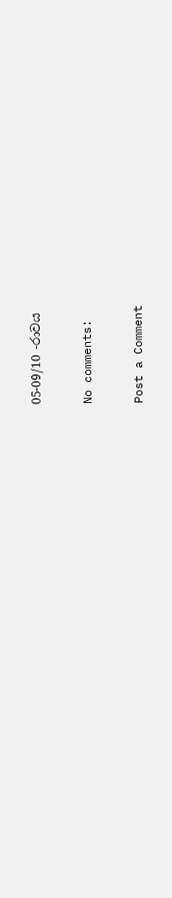05-09/10 -රාවය

No comments:

Post a Comment